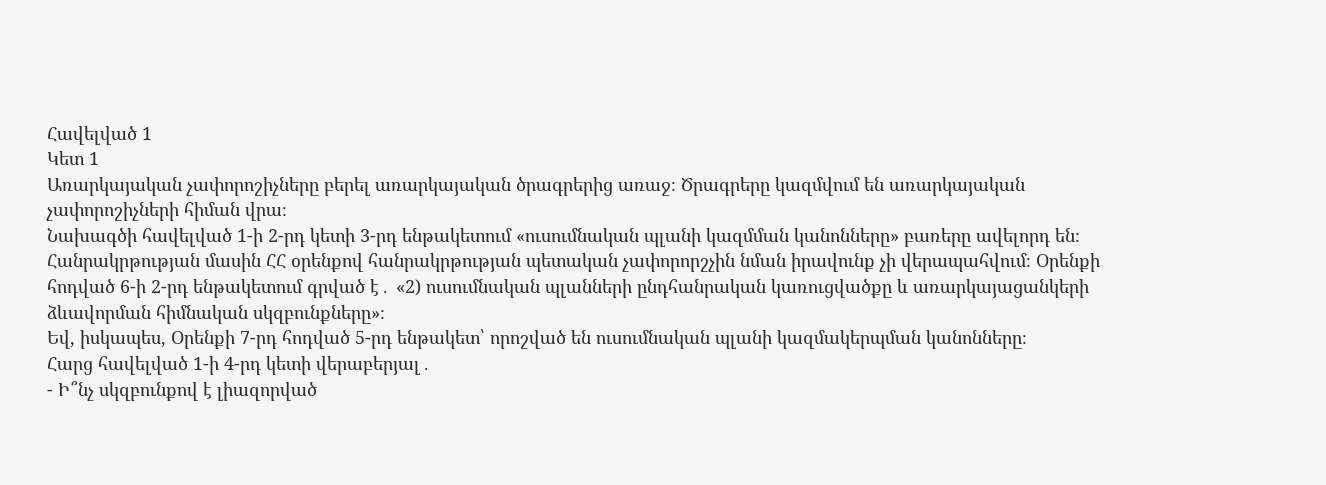Հավելված 1
Կետ 1
Առարկայական չափորոշիչները բերել առարկայական ծրագրերից առաջ։ Ծրագրերը կազմվում են առարկայական չափորոշիչների հիման վրա։
Նախագծի հավելված 1-ի 2-րդ կետի 3-րդ ենթակետում «ուսումնական պլանի կազմման կանոնները» բառերը ավելորդ են։ Հանրակրթության մասին ՀՀ օրենքով հանրակրթության պետական չափորորշչին նման իրավունք չի վերապահվում։ Օրենքի հոդված 6-ի 2-րդ ենթակետում գրված է․ «2) ուսումնական պլանների ընդհանրական կառուցվածքը և առարկայացանկերի ձևավորման հիմնական սկզբունքները»։
Եվ, իսկապես, Օրենքի 7-րդ հոդված 5-րդ ենթակետ՝ որոշված են ուսումնական պլանի կազմակերպման կանոնները։
Հարց հավելված 1-ի 4-րդ կետի վերաբերյալ․
- Ի՞նչ սկզբունքով է լիազորված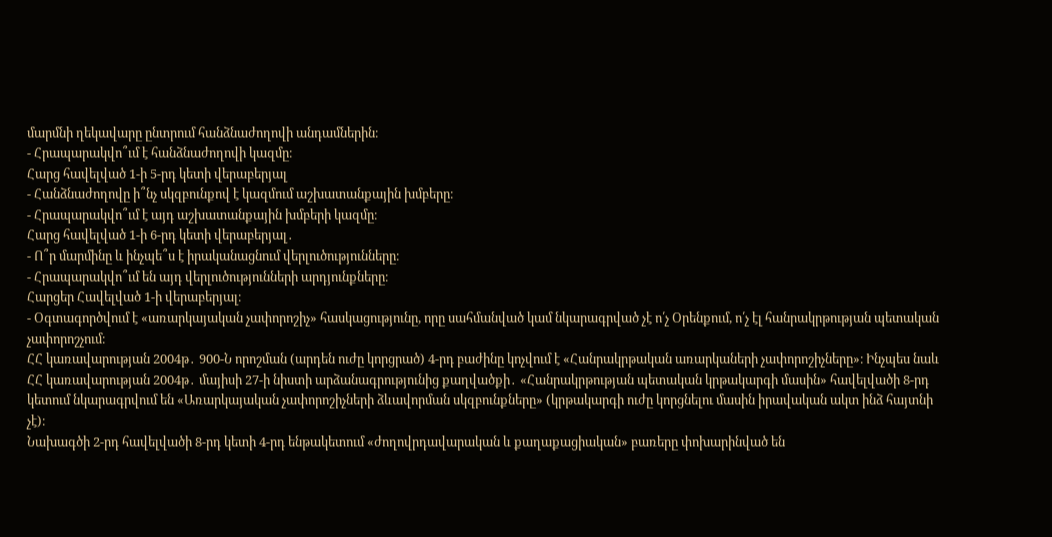մարմնի ղեկավարը ընտրում հանձնաժողովի անդամներին։
- Հրապարակվո՞ւմ է հանձնաժողովի կազմը։
Հարց հավելված 1-ի 5-րդ կետի վերաբերյալ
- Հանձնաժողովը ի՞նչ սկզբունքով է կազմում աշխատանքային խմբերը։
- Հրապարակվո՞ւմ է այդ աշխատանքային խմբերի կազմը։
Հարց հավելված 1-ի 6-րդ կետի վերաբերյալ․
- Ո՞ր մարմինը և ինչպե՞ս է իրականացնում վերլուծությունները։
- Հրապարակվո՞ւմ են այդ վերլուծությունների արդյունքները։
Հարցեր Հավելված 1-ի վերաբերյալ։
- Օգտագործվում է «առարկայական չափորոշիչ» հասկացությունը, որը սահմանված կամ նկարագրված չէ ո՛չ Օրենքում, ո՛չ էլ հանրակրթության պետական չափորոշչում։
ՀՀ կառավարության 2004թ․ 900-Ն որոշման (արդեն ուժը կորցրած) 4-րդ բաժինը կոչվում է «Հանրակրթական առարկաների չափորոշիչները»։ Ինչպես նաև ՀՀ կառավարության 2004թ․ մայիսի 27-ի նիստի արձանագրությունից քաղվածքի․ «Հանրակրթության պետական կրթակարգի մասին» հավելվածի 8-րդ կետում նկարագրվում են «Առարկայական չափորոշիչների ձևավորման սկզբունքները» (կրթակարգի ուժը կորցնելու մասին իրավական ակտ ինձ հայտնի չէ)։
Նախագծի 2-րդ հավելվածի 8-րդ կետի 4-րդ ենթակետում «ժողովրդավարական և քաղաքացիական» բառերը փոխարինված են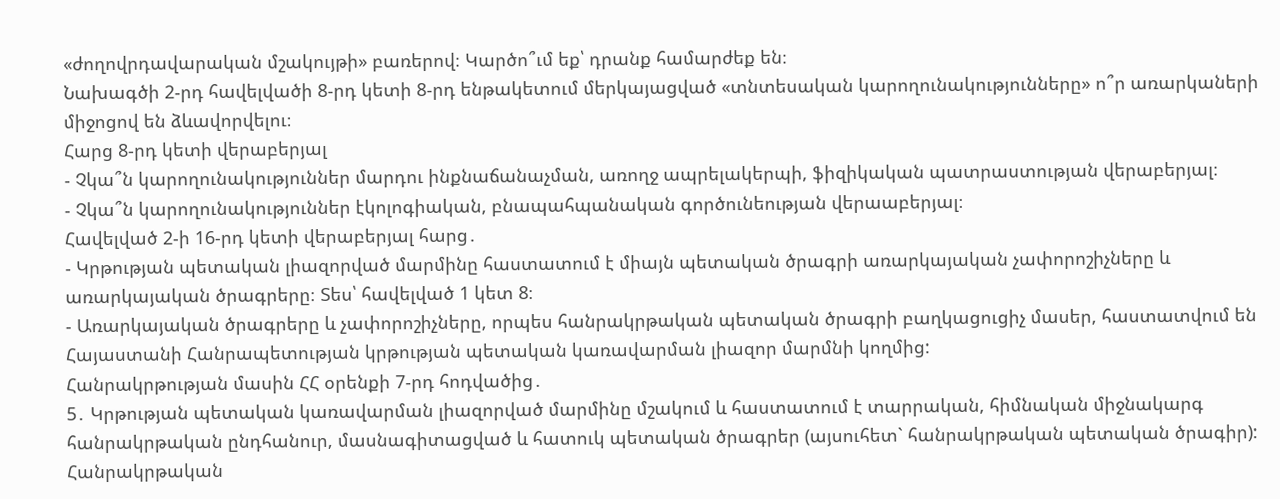«ժողովրդավարական մշակույթի» բառերով։ Կարծո՞ւմ եք՝ դրանք համարժեք են։
Նախագծի 2-րդ հավելվածի 8-րդ կետի 8-րդ ենթակետում մերկայացված «տնտեսական կարողունակությունները» ո՞ր առարկաների միջոցով են ձևավորվելու։
Հարց 8-րդ կետի վերաբերյալ
- Չկա՞ն կարողունակություններ մարդու ինքնաճանաչման, առողջ ապրելակերպի, ֆիզիկական պատրաստության վերաբերյալ։
- Չկա՞ն կարողունակություններ էկոլոգիական, բնապահպանական գործունեության վերաաբերյալ։
Հավելված 2-ի 16-րդ կետի վերաբերյալ հարց․
- Կրթության պետական լիազորված մարմինը հաստատում է միայն պետական ծրագրի առարկայական չափորոշիչները և առարկայական ծրագրերը։ Տես՝ հավելված 1 կետ 8։
- Առարկայական ծրագրերը և չափորոշիչները, որպես հանրակրթական պետական ծրագրի բաղկացուցիչ մասեր, հաստատվում են Հայաստանի Հանրապետության կրթության պետական կառավարման լիազոր մարմնի կողմից:
Հանրակրթության մասին ՀՀ օրենքի 7-րդ հոդվածից․
5․ Կրթության պետական կառավարման լիազորված մարմինը մշակում և հաստատում է տարրական, հիմնական միջնակարգ հանրակրթական ընդհանուր, մասնագիտացված և հատուկ պետական ծրագրեր (այսուհետ` հանրակրթական պետական ծրագիր):
Հանրակրթական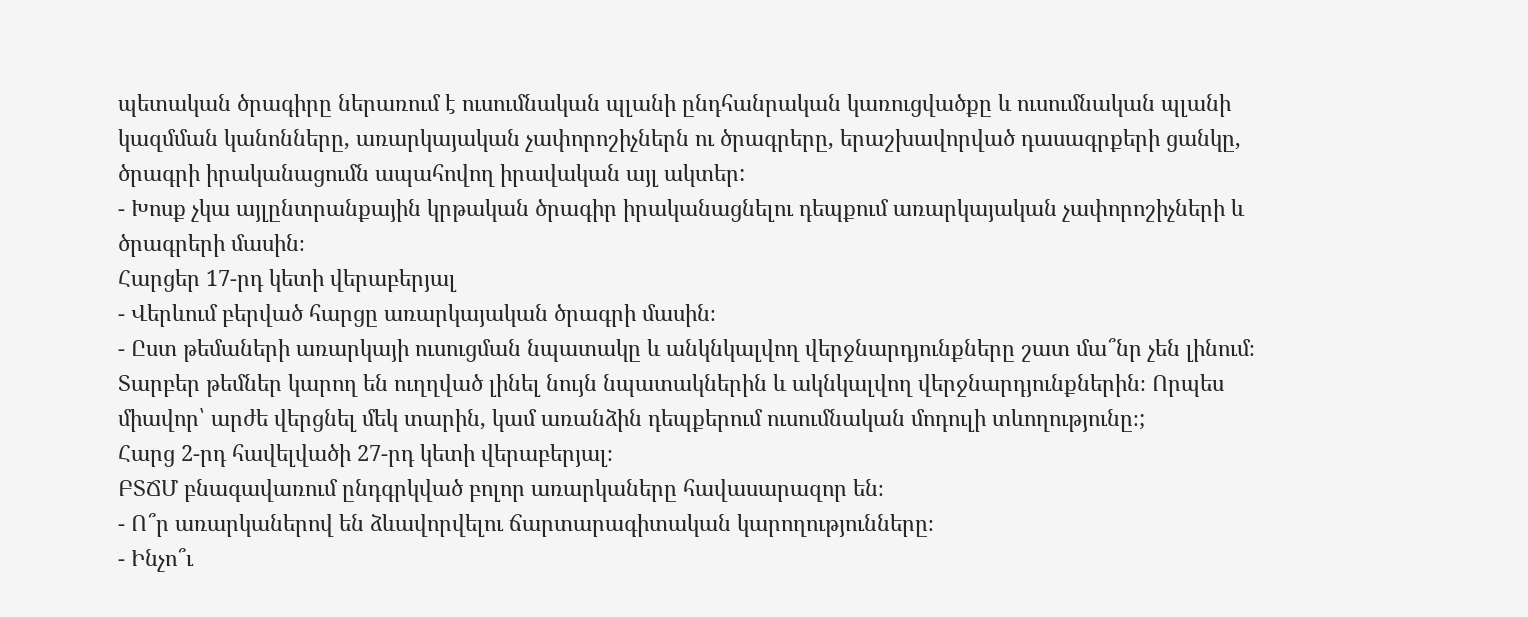պետական ծրագիրը ներառում է ուսումնական պլանի ընդհանրական կառուցվածքը և ուսումնական պլանի կազմման կանոնները, առարկայական չափորոշիչներն ու ծրագրերը, երաշխավորված դասագրքերի ցանկը, ծրագրի իրականացումն ապահովող իրավական այլ ակտեր:
- Խոսք չկա այլընտրանքային կրթական ծրագիր իրականացնելու դեպքում առարկայական չափորոշիչների և ծրագրերի մասին։
Հարցեր 17-րդ կետի վերաբերյալ
- Վերևում բերված հարցը առարկայական ծրագրի մասին։
- Ըստ թեմաների առարկայի ուսուցման նպատակը և անկնկալվող վերջնարդյունքները շատ մա՞նր չեն լինում։ Տարբեր թեմներ կարող են ուղղված լինել նույն նպատակներին և ակնկալվող վերջնարդյունքներին։ Որպես միավոր՝ արժե վերցնել մեկ տարին, կամ առանձին դեպքերում ուսումնական մոդուլի տևողությունը։;
Հարց 2-րդ հավելվածի 27-րդ կետի վերաբերյալ։
ԲՏՃՄ բնագավառում ընդգրկված բոլոր առարկաները հավասարազոր են։
- Ո՞ր առարկաներով են ձևավորվելու ճարտարագիտական կարողությունները։
- Ինչո՞ւ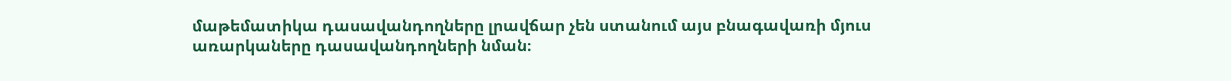մաթեմատիկա դասավանդողները լրավճար չեն ստանում այս բնագավառի մյուս առարկաները դասավանդողների նման։